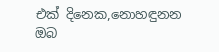එක් දිනෙක,නොහඳුනන ඔබ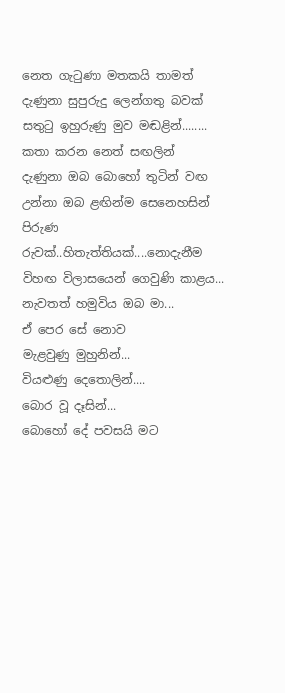නෙත ගැටුණා මතකයි තාමත්
දැණුනා සුපුරුදු ලෙන්ගතු බවක්
සතුටු ඉහුරුණු මුව මඬළින්........
කතා කරන නෙත් සඟලින්
දැණුනා ඔබ බොහෝ තුටින් වඟ
උන්නා ඔබ ළඟින්ම සෙනෙහසින් පිරුණ රුවක්..හිතැත්තියක්....නොදැනීම විහඟ විලාසයෙන් ගෙවුණි කාළය...
නැවතත් හමුවිය ඔබ මා...
ඒ පෙර සේ නොව
මැළවුණු මුහුනින්...
වියළුණු දෙතොලින්....
බොර වූ දෑසින්...
බොහෝ දේ පවසයි මට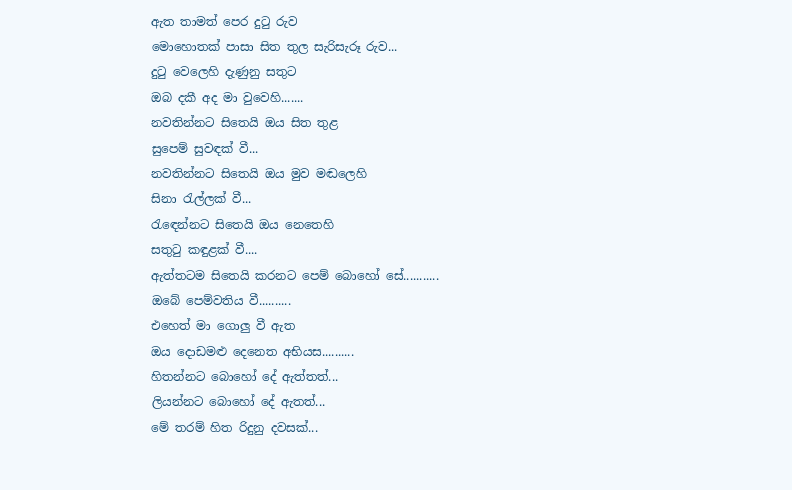ඇත තාමත් පෙර දුටු රුව
මොහොතක් පාසා සිත තුල සැරිසැරූ රුව...
දුටු වෙලෙහි දැණුනු සතුට
ඔබ දකී අද මා වුවෙහි.......
නවතින්නට සිතෙයි ඔය සිත තුළ
සුපෙම් සුවඳක් වී...
නවතින්නට සිතෙයි ඔය මුව මඬලෙහි
සිනා රැල්ලක් වී...
රැඳෙන්නට සිතෙයි ඔය නෙතෙහි
සතුටු කඳුළක් වී....
ඇත්තටම සිතෙයි කරනට පෙම් බොහෝ සේ...........
ඔබේ පෙම්වතිය වී..........
එහෙත් මා ගොලු වී ඇත
ඔය දොඩමළු දෙනෙත අභියස..........
හිතන්නට බොහෝ දේ ඇත්තත්...
ලියන්නට බොහෝ දේ ඇතත්...
මේ තරම් හිත රිදුනු දවසක්...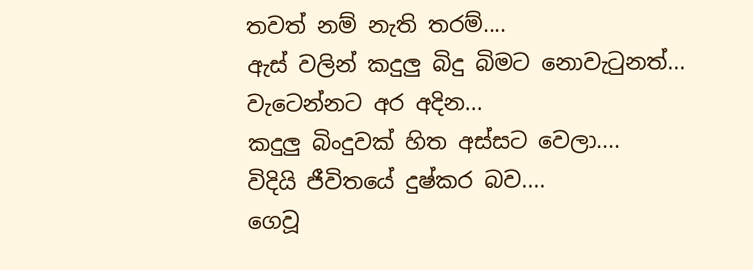තවත් නම් නැති තරම්....
ඇස් වලින් කදුලු බිදු බිමට නොවැටුනත්...
වැටෙන්නට අර අදින...
කදුලු බිංදුවක් හිත අස්සට වෙලා....
විදියි ජීවිතයේ දුෂ්කර බව....
ගෙවූ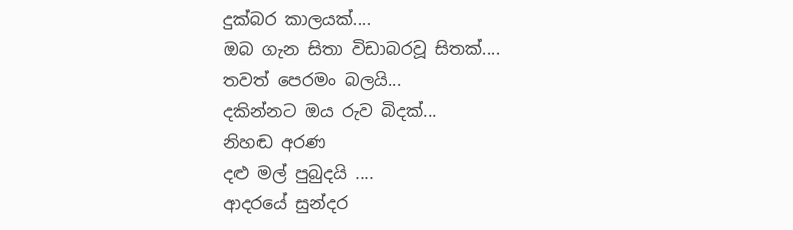දුක්බර කාලයක්....
ඔබ ගැන සිතා විඩාබරවූ සිතක්....
තවත් පෙරමං බලයි...
දකින්නට ඔය රුව බිදක්...
නිහඬ අරණ
දළු මල් පුබුදයි ....
ආදරයේ සුන්දර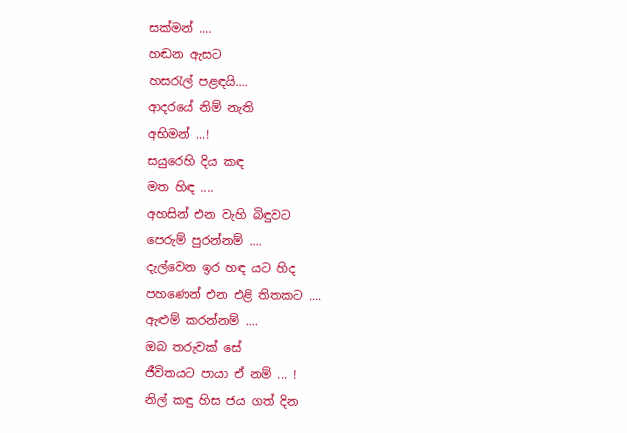සක්මන් ....
හඬන ඇසට
හසරැල් පළඳයි....
ආදරයේ නිම් නැති
අභිමන් ...!
සයුරෙහි දිය කඳ
මත හිඳ ....
අහසින් එන වැහි බිඳුවට
පෙරුම් පුරන්නම් ....
දැල්වෙන ඉර හඳ යට හිද
පහණෙන් එන එළි තිතකට ....
ඇළුම් කරන්නම් ....
ඔබ තරුවක් සේ
ජීවිතයට පායා ඒ නම් ... !
නිල් කඳු හිස ජය ගත් දින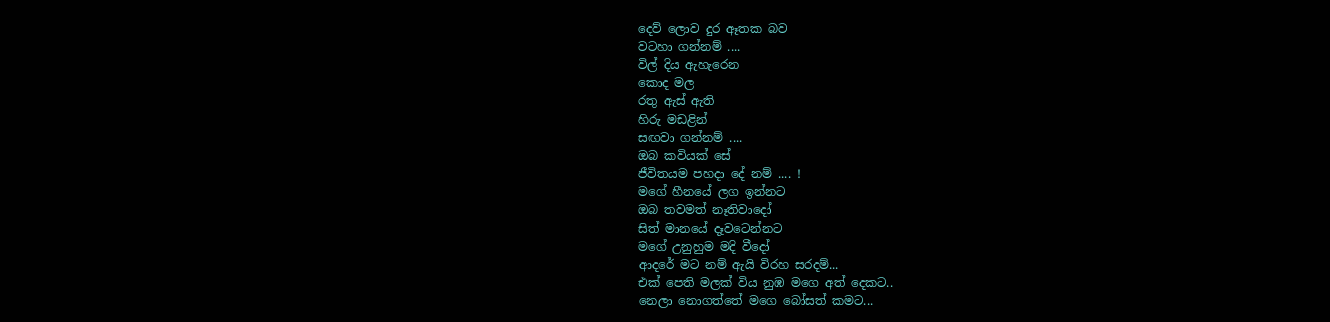දෙව් ලොව දුර ඈතක බව
වටහා ගන්නම් ....
විල් දිය ඇහැරෙන
කොද මල
රතු ඇස් ඇති
හිරු මඩළින්
සඟවා ගන්නම් ....
ඔබ කවියක් සේ
ජීවිතයම පහදා දේ නම් .... !
මගේ හීනයේ ලග ඉන්නට
ඔබ තවමත් නෑතිවාදෝ
සිත් මානයේ දෑවටෙන්නට
මගේ උනුහුම මදි වීදෝ
ආදරේ මට නම් ඇයි විරහ සරදම්...
එක් පෙති මලක් විය නුඹ මගෙ අත් දෙකට..
නෙලා නොගත්තේ මගෙ බෝසත් කමට...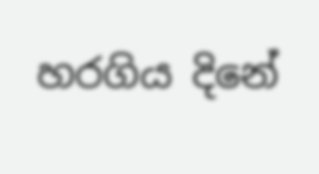හරගිය දිනේ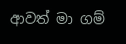ආවත් මා ගම්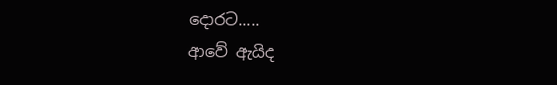දොරට.....
ආවේ ඇයිද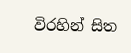විරහින් සිත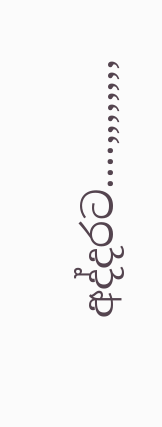අද්දරට....,,,,,,,,